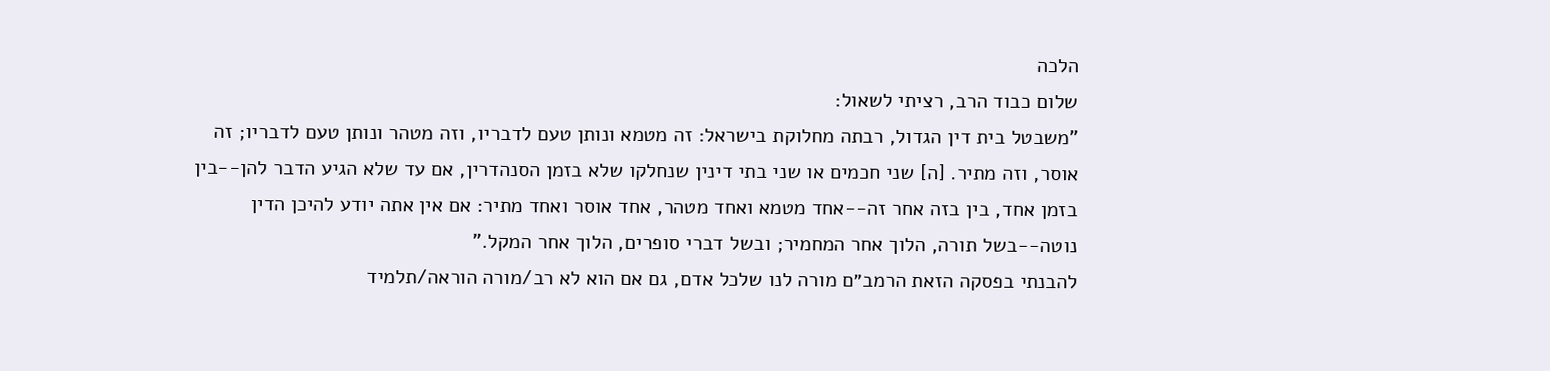הלכה
שלום כבוד הרב, רציתי לשאול:
"משבטל בית דין הגדול, רבתה מחלוקת בישראל: זה מטמא ונותן טעם לדבריו, וזה מטהר ונותן טעם לדבריו; זה אוסר, וזה מתיר. [ה] שני חכמים או שני בתי דינין שנחלקו שלא בזמן הסנהדרין, אם עד שלא הגיע הדבר להן--בין בזמן אחד, בין בזה אחר זה--אחד מטמא ואחד מטהר, אחד אוסר ואחד מתיר: אם אין אתה יודע להיכן הדין נוטה--בשל תורה, הלוך אחר המחמיר; ובשל דברי סופרים, הלוך אחר המקל."
להבנתי בפסקה הזאת הרמב״ם מורה לנו שלכל אדם, גם אם הוא לא רב/מורה הוראה/תלמיד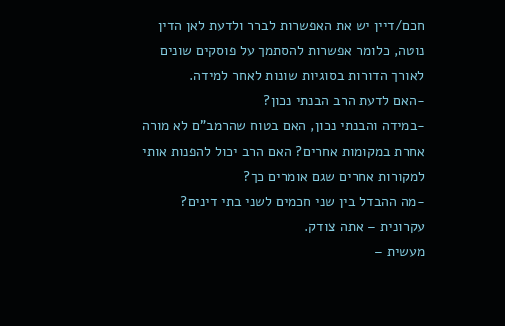חכם/דיין יש את האפשרות לברר ולדעת לאן הדין נוטה, כלומר אפשרות להסתמך על פוסקים שונים לאורך הדורות בסוגיות שונות לאחר למידה.
-האם לדעת הרב הבנתי נכון?
-במידה והבנתי נכון, האם בטוח שהרמב"ם לא מורה אחרת במקומות אחרים? האם הרב יכול להפנות אותי למקורות אחרים שגם אומרים כך?
-מה ההבדל בין שני חכמים לשני בתי דינים?
עקרונית – אתה צודק.
מעשית –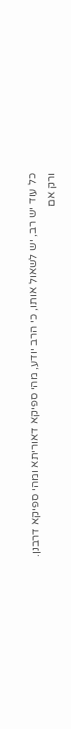כל עוד יש רב, יש לשאול אותו, כי הרב יודע, מהי ספיקא דאוריתא ומהי ספיקא דרבנן.
ורק אם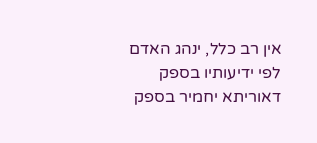אין רב כלל, ינהג האדם לפי ידיעותיו בספק דאוריתא יחמיר בספק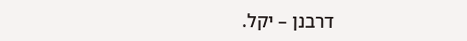דרבנן – יקל.